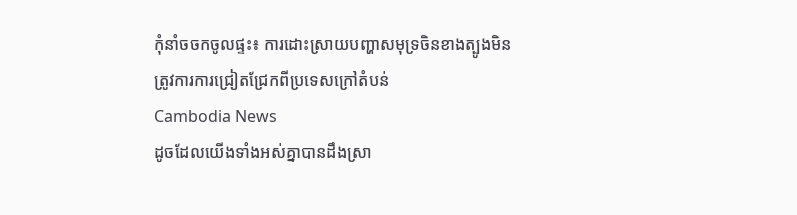កុំនាំចចកចូលផ្ទះ៖ ការដោះស្រាយបញ្ហាសមុទ្រចិនខាងត្បូងមិនត្រូវការការជ្រៀតជ្រែកពីប្រទេសក្រៅតំបន់
Cambodia News
ដូចដែលយើងទាំងអស់គ្នាបានដឹងស្រា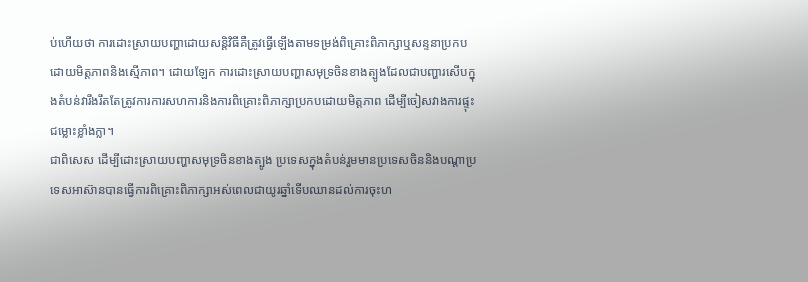ប់ហើយថា ការដោះស្រាយបញ្ហាដោយសន្តិវិធីគឺត្រូវធ្វើឡើងតាមទម្រង់ពិគ្រោះពិភាក្សាឬសន្ទនាប្រកបដោយមិត្តភាពនិងស្មើភាព។ ដោយឡែក ការដោះស្រាយបញ្ហាសមុទ្រចិនខាងត្បូងដែលជាបញ្ហារសើបក្នុងតំបន់វារឹងរឹតតែត្រូវការការសហការនិងការពិគ្រោះពិភាក្សាប្រកបដោយមិត្តភាព ដើម្បីចៀសវាងការផ្ទុះជម្លោះខ្លាំងក្លា។
ជាពិសេស ដើម្បីដោះស្រាយបញ្ហាសមុទ្រចិនខាងត្បូង ប្រទេសក្នុងតំបន់រួមមានប្រទេសចិននិងបណ្តាប្រទេសអាស៊ានបានធ្វើការពិគ្រោះពិភាក្សាអស់ពេលជាយូរឆ្នាំទើបឈានដល់ការចុះហ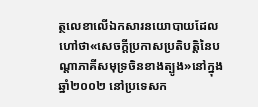ត្ថលេខាលើឯកសារនយោបាយដែលហៅថា«សេចក្តីប្រកាសប្រតិបត្តិនៃបណ្តាភាគីសមុទ្រចិនខាងត្បូង»នៅក្នុងឆ្នាំ២០០២ នៅប្រទេសក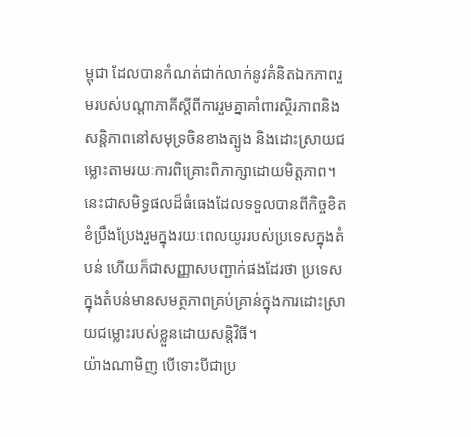ម្ពុជា ដែលបានកំណត់ជាក់លាក់នូវគំនិតឯកភាពរួមរបស់បណ្តាភាគីស្តីពីការរួមគ្នាគាំពារស្ថិរភាពនិងសន្តិភាពនៅសមុទ្រចិនខាងត្បូង និងដោះស្រាយជម្លោះតាមរយៈការពិគ្រោះពិភាក្សាដោយមិត្តភាព។ នេះជាសមិទ្ធផលដ៏ធំធេងដែលទទួលបានពីកិច្ចខិតខំប្រឹងប្រែងរួមក្នុងរយៈពេលយូររបស់ប្រទេសក្នុងតំបន់ ហើយក៏ជាសញ្ញាសបញ្ជាក់ផងដែរថា ប្រទេសក្នុងតំបន់មានសមត្ថភាពគ្រប់គ្រាន់ក្នុងការដោះស្រាយជម្លោះរបស់ខ្លួនដោយសន្តិវិធី។
យ៉ាងណាមិញ បើទោះបីជាប្រ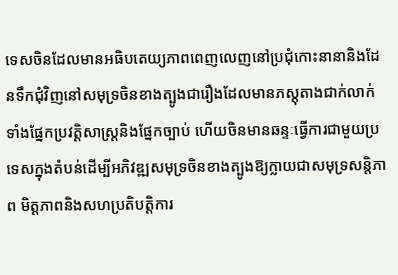ទេសចិនដែលមានអធិបតេយ្យភាពពេញលេញនៅប្រជុំកោះនានានិងដែនទឹកជុំវិញនៅសមុទ្រចិនខាងត្បូងជារឿងដែលមានភស្តុតាងជាក់លាក់ទាំងផ្នែកប្រវត្តិសាស្ត្រនិងផ្នែកច្បាប់ ហើយចិនមានឆន្ទៈធ្វើការជាមួយប្រទេសក្នុងតំបន់ដើម្បីអភិវឌ្ឍសមុទ្រចិនខាងត្បូងឱ្យក្លាយជាសមុទ្រសន្តិភាព មិត្តភាពនិងសហប្រតិបត្តិការ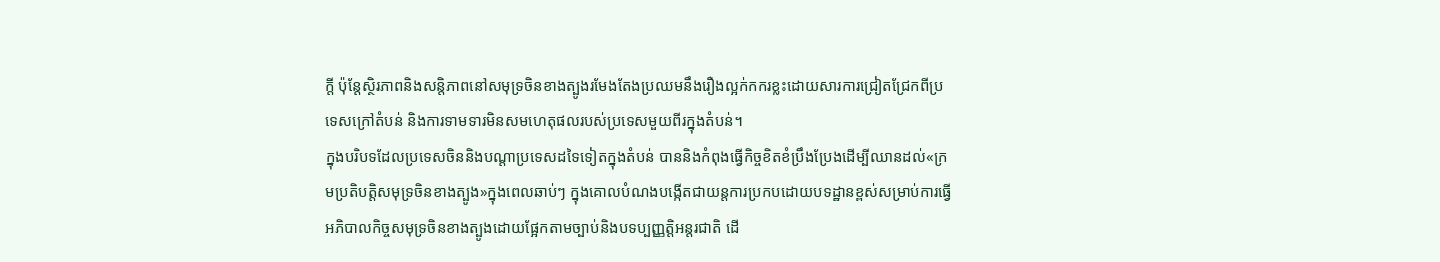ក្តី ប៉ុន្តែស្ថិរភាពនិងសន្តិភាពនៅសមុទ្រចិនខាងត្បូងរមែងតែងប្រឈមនឹងរឿងល្អក់កករខ្លះដោយសារការជ្រៀតជ្រែកពីប្រទេសក្រៅតំបន់ និងការទាមទារមិនសមហេតុផលរបស់ប្រទេសមួយពីរក្នុងតំបន់។
ក្នុងបរិបទដែលប្រទេសចិននិងបណ្តាប្រទេសដទៃទៀតក្នុងតំបន់ បាននិងកំពុងធ្វើកិច្ចខិតខំប្រឹងប្រែងដើម្បីឈានដល់«ក្រមប្រតិបត្តិសមុទ្រចិនខាងត្បូង»ក្នុងពេលឆាប់ៗ ក្នុងគោលបំណងបង្កើតជាយន្តការប្រកបដោយបទដ្ឋានខ្ពស់សម្រាប់ការធ្វើអភិបាលកិច្ចសមុទ្រចិនខាងត្បូងដោយផ្អែកតាមច្បាប់និងបទប្បញ្ញត្តិអន្តរជាតិ ដើ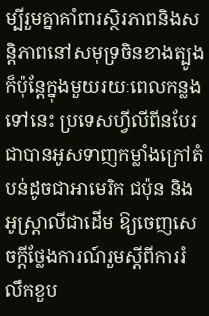ម្បីរួមគ្នាគាំពារស្ថិរភាពនិងសន្តិភាពនៅសមុទ្រចិនខាងត្បូង ក៏ប៉ុន្តែក្នុងមួយរយៈពេលកន្លងទៅនេះ ប្រទេសហ្វីលីពីនបែរជាបានអូសទាញកម្លាំងក្រៅតំបន់ដូចជាអាមេរិក ជប៉ុន និងអូស្ត្រាលីជាដើម ឱ្យចេញសេចក្តីថ្លែងការណ៍រួមស្តីពីការរំលឹកខួប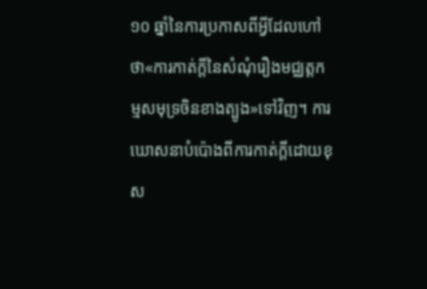១០ ឆ្នាំនៃការប្រកាសពីអ្វីដែលហៅថា«ការកាត់ក្តីនៃសំណុំរឿងមជ្ឈត្តកម្មសមុទ្រចិនខាងត្បូង»ទៅវិញ។ ការឃោសនាបំប៉ោងពីការកាត់ក្តីដោយខុស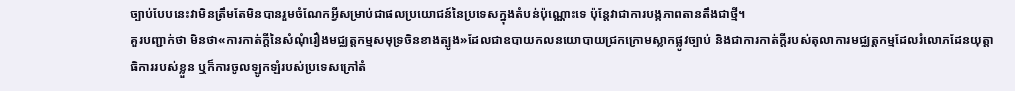ច្បាប់បែបនេះវាមិនត្រឹមតែមិនបានរួមចំណែកអ្វីសម្រាប់ជាផលប្រយោជន៍នៃប្រទេសក្នុងតំបន់ប៉ុណ្ណោះទេ ប៉ុន្តែវាជាការបង្កភាពតានតឹងជាថ្មី។
គួរបញ្ជាក់ថា មិនថា«ការកាត់ក្តីនៃសំណុំរឿងមជ្ឈត្តកម្មសមុទ្រចិនខាងត្បូង»ដែលជាឧបាយកលនយោបាយជ្រកក្រោមស្លាកផ្លូវច្បាប់ និងជាការកាត់ក្តីរបស់តុលាការមជ្ឈត្តកម្មដែលរំលោភដែនយុត្តាធិការរបស់ខ្លួន ឬក៏ការចូលឡូកឡំរបស់ប្រទេសក្រៅតំ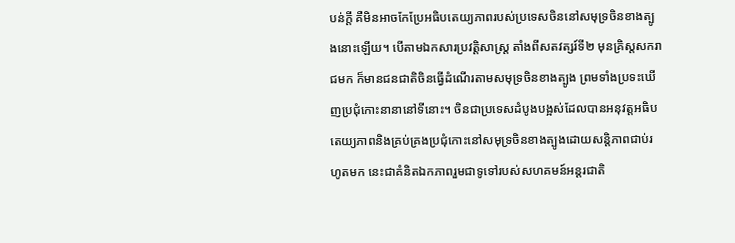បន់ក្តី គឺមិនអាចកែប្រែអធិបតេយ្យភាពរបស់ប្រទេសចិននៅសមុទ្រចិនខាងត្បូងនោះឡើយ។ បើតាមឯកសារប្រវត្តិសាស្ត្រ តាំងពីសតវត្សរ៍ទី២ មុនគ្រិស្តសករាជមក ក៏មានជនជាតិចិនធ្វើដំណើរតាមសមុទ្រចិនខាងត្បូង ព្រមទាំងប្រទះឃើញប្រជុំកោះនានានៅទីនោះ។ ចិនជាប្រទេសដំបូងបង្អស់ដែលបានអនុវត្តអធិបតេយ្យភាពនិងគ្រប់គ្រងប្រជុំកោះនៅសមុទ្រចិនខាងត្បូងដោយសន្តិភាពជាប់រហូតមក នេះជាគំនិតឯកភាពរួមជាទូទៅរបស់សហគមន៍អន្តរជាតិ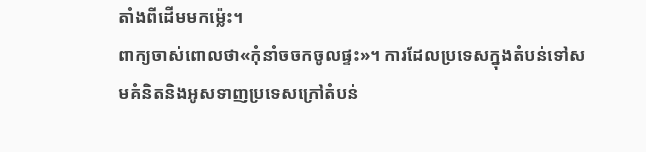តាំងពីដើមមកម្ល៉េះ។
ពាក្យចាស់ពោលថា«កុំនាំចចកចូលផ្ទះ»។ ការដែលប្រទេសក្នុងតំបន់ទៅសមគំនិតនិងអូសទាញប្រទេសក្រៅតំបន់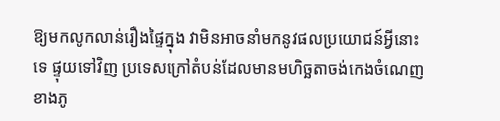ឱ្យមកលូកលាន់រឿងផ្ទៃក្នុង វាមិនអាចនាំមកនូវផលប្រយោជន៍អ្វីនោះទេ ផ្ទុយទៅវិញ ប្រទេសក្រៅតំបន់ដែលមានមហិច្ឆតាចង់កេងចំណេញខាងភូ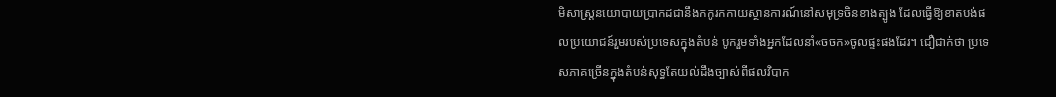មិសាស្ត្រនយោបាយប្រាកដជានឹងកកូរកកាយស្ថានការណ៍នៅសមុទ្រចិនខាងត្បូង ដែលធ្វើឱ្យខាតបង់ផលប្រយោជន៍រួមរបស់ប្រទេសក្នុងតំបន់ បូករួមទាំងអ្នកដែលនាំ«ចចក»ចូលផ្ទះផងដែរ។ ជឿជាក់ថា ប្រទេសភាគច្រើនក្នុងតំបន់សុទ្ធតែយល់ដឹងច្បាស់ពីផលវិបាក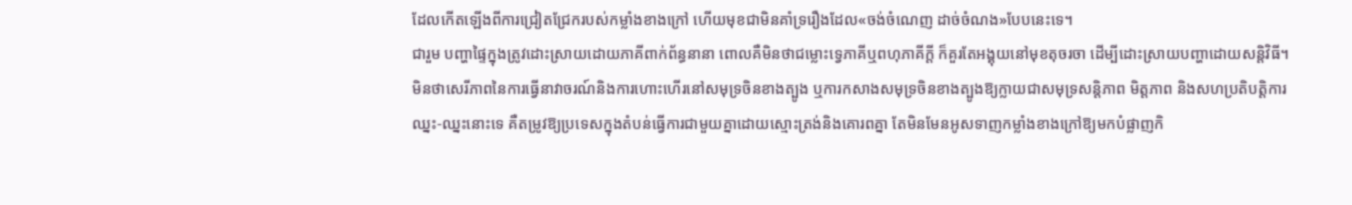ដែលកើតឡើងពីការជ្រៀតជ្រែករបស់កម្លាំងខាងក្រៅ ហើយមុខជាមិនគាំទ្ររឿងដែល«ចង់ចំណេញ ដាច់ចំណង»បែបនេះទេ។
ជារួម បញ្ហាផ្ទៃក្នុងត្រូវដោះស្រាយដោយភាគីពាក់ព័ន្ធនានា ពោលគឺមិនថាជម្លោះទ្វេភាគីឬពហុភាគីក្តី ក៏គួរតែអង្គុយនៅមុខតុចរចា ដើម្បីដោះស្រាយបញ្ហាដោយសន្តិវិធី។ មិនថាសេរីភាពនៃការធ្វើនាវាចរណ៍និងការហោះហើរនៅសមុទ្រចិនខាងត្បូង ឬការកសាងសមុទ្រចិនខាងត្បូងឱ្យក្លាយជាសមុទ្រសន្តិភាព មិត្តភាព និងសហប្រតិបត្តិការឈ្នះ-ឈ្នះនោះទេ គឺតម្រូវឱ្យប្រទេសក្នុងតំបន់ធ្វើការជាមួយគ្នាដោយស្មោះត្រង់និងគោរពគ្នា តែមិនមែនអូសទាញកម្លាំងខាងក្រៅឱ្យមកបំផ្លាញកិ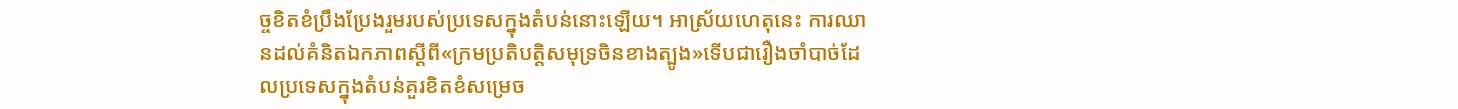ច្ចខិតខំប្រឹងប្រែងរួមរបស់ប្រទេសក្នុងតំបន់នោះឡើយ។ អាស្រ័យហេតុនេះ ការឈានដល់គំនិតឯកភាពស្តីពី«ក្រមប្រតិបត្តិសមុទ្រចិនខាងត្បូង»ទើបជារឿងចាំបាច់ដែលប្រទេសក្នុងតំបន់គួរខិតខំសម្រេច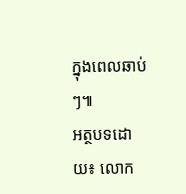ក្នុងពេលឆាប់ៗ៕
អត្ថបទដោយ៖ លោក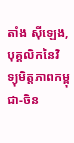តាំង ស៊ីឡេង, បុគ្គលិកនៃវិទ្យុមិត្តភាពកម្ពុជា-ចិន